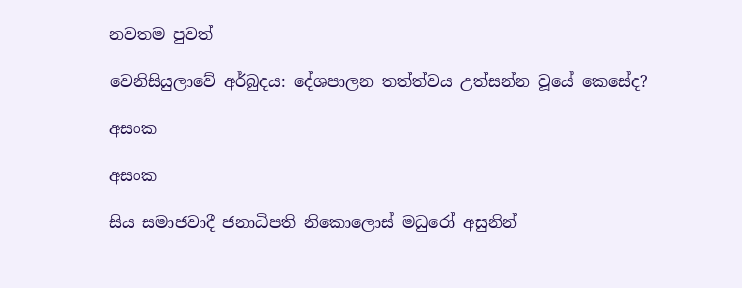නවතම පුවත්

වෙනිසියුලාවේ අර්බුදය: දේශපාලන තත්ත්වය උත්සන්න වූයේ කෙසේද?

අසංක

අසංක

සිය සමාජවාදී ජනාධිපති නිකොලොස් මධුරෝ අසුනින්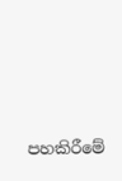පහකිරීමේ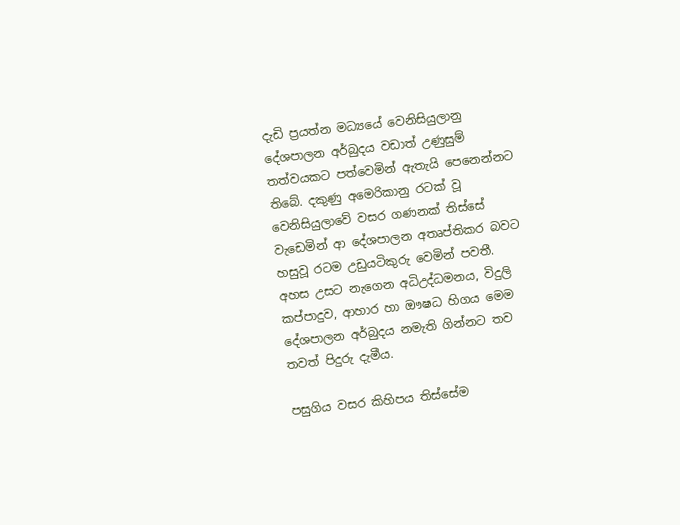දැඩි ප්‍රයත්න මධ්‍යයේ වෙනිසියුලානු දේශපාලන අර්බුදය වඩාත් උණුසුම් තත්වයකට පත්වෙමින් ඇතැයි පෙනෙන්නට තිබේ. දකුණු අමෙරිකානු රටක් වූ වෙනිසියුලාවේ වසර ගණනක් තිස්සේ වැඩෙමින් ආ දේශපාලන අතෘප්තිකර බවට හසුවූ රටම උඩුයටිකුරු වෙමින් පවතී. අහස උසට නැගෙන අධිඋද්ධමනය, විදුලි කප්පාදුව, ආහාර හා ඖෂධ හිගය මෙම දේශපාලන අර්බුදය නමැති ගින්නට තව තවත් පිදුරු දැමීය.

පසුගිය වසර කිහිපය තිස්සේම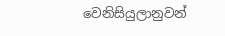වෙනිසියුලානුවන්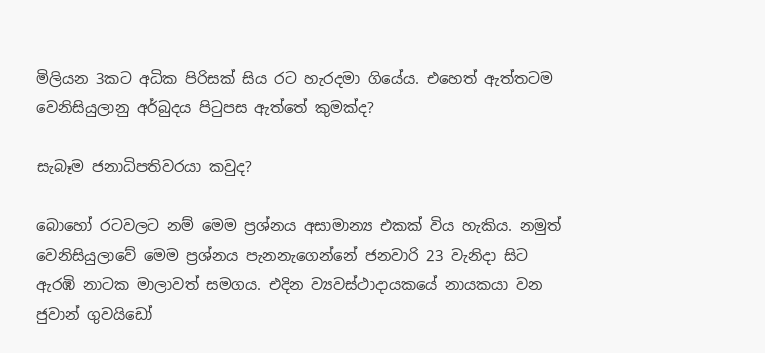මිලියන 3කට අධික පිරිසක් සිය රට හැරදමා ගියේය. එහෙත් ඇත්තටම වෙනිසියුලානු අර්බුදය පිටුපස ඇත්තේ කුමක්ද?

සැබෑම ජනාධිපතිවරයා කවුද?

බොහෝ රටවලට නම් මෙම ප්‍රශ්නය අසාමාන්‍ය එකක් විය හැකිය. නමුත් වෙනිසියුලාවේ මෙම ප්‍රශ්නය පැනනැගෙන්නේ ජනවාරි 23 වැනිදා සිට ඇරඹි නාටක මාලාවත් සමගය. එදින ව්‍යවස්ථාදායකයේ නායකයා වන ජුවාන් ගුවයිඩෝ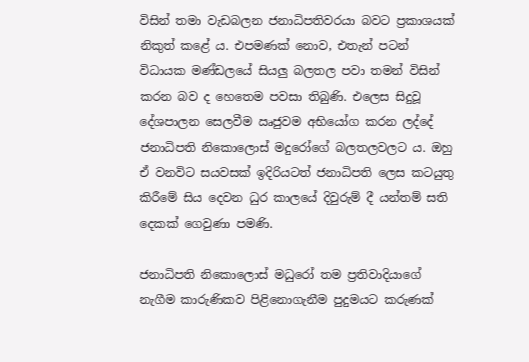විසින් තමා වැඩබලන ජනාධිපතිවරයා බවට ප්‍රකාශයක් නිකුත් කළේ ය. එපමණක් නොව, එතැන් පටන් විධායක මණ්ඩලයේ සියලු බලතල පවා තමන් විසින් කරන බව ද හෙතෙම පවසා තිබුණි. එලෙස සිදුවූ දේශපාලන සෙලවීම ඍජුවම අභියෝග කරන ලද්දේ ජනාධිපති නිකොලොස් මදුරෝගේ බලතලවලට ය. ඔහු ඒ වනවිට සයවසක් ඉදිරියටත් ජනාධිපති ලෙස කටයුතු කිරීමේ සිය දෙවන ධුර කාලයේ දිවුරුම් දී යන්තම් සති දෙකක් ගෙවුණා පමණි.

ජනාධිපති නිකොලොස් මධුරෝ තම ප්‍රතිවාදියාගේ නැගීම කාරුණිකව පිළිනොගැනීම පුදුමයට කරුණක්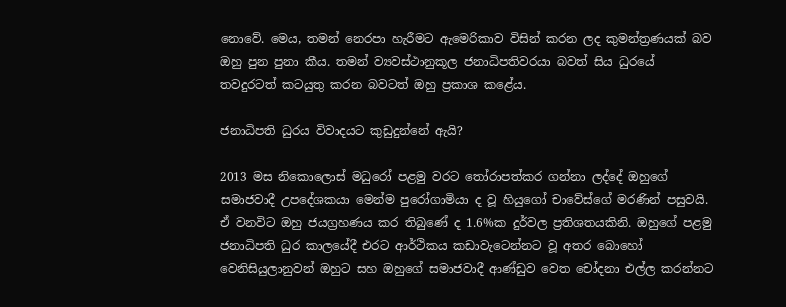නොවේ. මෙය, තමන් නෙරපා හැරීමට ඇමෙරිකාව විසින් කරන ලද කුමන්ත්‍රණයක් බව ඔහු පුන පුනා කීය. තමන් ව්‍යවස්ථානුකූල ජනාධිපතිවරයා බවත් සිය ධුරයේ තවදුරටත් කටයුතු කරන බවටත් ඔහු ප්‍රකාශ කළේය.

ජනාධිපති ධුරය විවාදයට කුඩුදුන්නේ ඇයි?

2013 මස නිකොලොස් මධුරෝ පළමු වරට තෝරාපත්කර ගන්නා ලද්දේ ඔහුගේ සමාජවාදී උපදේශකයා මෙන්ම පුරෝගාමියා ද වූ හියුගෝ චාවේස්ගේ මරණින් පසුවයි. ඒ වනවිට ඔහු ජයග්‍රහණය කර තිබුණේ ද 1.6%ක දුර්වල ප්‍රතිශතයකිනි. ඔහුගේ පළමු ජනාධිපති ධුර කාලයේදී එරට ආර්ථිකය කඩාවැටෙන්නට වූ අතර බොහෝ වෙනිසියුලානුවන් ඔහුට සහ ඔහුගේ සමාජවාදී ආණ්ඩුව වෙත චෝදනා එල්ල කරන්නට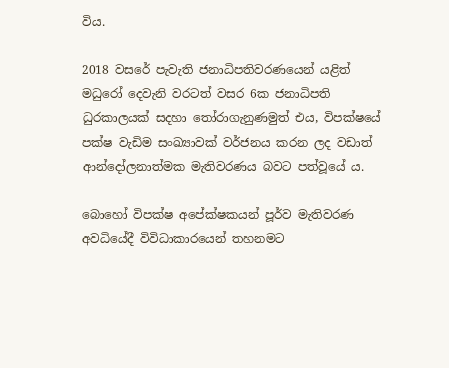විය.

2018 වසරේ පැවැති ජනාධිපතිවරණයෙන් යළිත් මධුරෝ දෙවැනි වරටත් වසර 6ක ජනාධිපති ධුරකාලයක් සදහා තෝරාගැනුණමුත් එය, විපක්ෂයේ පක්ෂ වැඩිම සංඛ්‍යාවක් වර්ජනය කරන ලද වඩාත් ආන්දෝලනාත්මක මැතිවරණය බවට පත්වූයේ ය.

බොහෝ විපක්ෂ අපේක්ෂකයන් පූර්ව මැතිවරණ අවධියේදී විවිධාකාරයෙන් තහනමට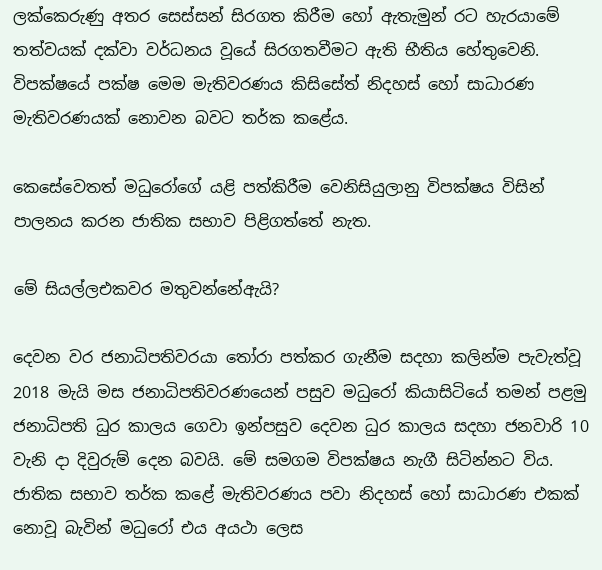ලක්කෙරුණු අතර සෙස්සන් සිරගත කිරීම හෝ ඇතැමුන් රට හැරයාමේ තත්වයක් දක්වා වර්ධනය වූයේ සිරගතවීමට ඇති භීතිය හේතුවෙනි. විපක්ෂයේ පක්ෂ මෙම මැතිවරණය කිසිසේත් නිදහස් හෝ සාධාරණ මැතිවරණයක් නොවන බවට තර්ක කළේය.

කෙසේවෙතත් මධුරෝගේ යළි පත්කිරීම වෙනිසියුලානු විපක්ෂය විසින් පාලනය කරන ජාතික සභාව පිළිගත්තේ නැත.

මේ සියල්ලඑකවර මතුවන්නේඇයි?

දෙවන වර ජනාධිපතිවරයා තෝරා පත්කර ගැනීම සදහා කලින්ම පැවැත්වූ 2018 මැයි මස ජනාධිපතිවරණයෙන් පසුව මධුරෝ කියාසිටියේ තමන් පළමු ජනාධිපති ධුර කාලය ගෙවා ඉන්පසුව දෙවන ධුර කාලය සදහා ජනවාරි 10 වැනි දා දිවුරුම් දෙන බවයි. මේ සමගම විපක්ෂය නැගී සිටින්නට විය. ජාතික සභාව තර්ක කළේ මැතිවරණය පවා නිදහස් හෝ සාධාරණ එකක් නොවූ බැවින් මධුරෝ එය අයථා ලෙස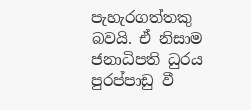පැහැරගත්තකු බවයි. ඒ නිසාම ජනාධිපති ධුරය පුරප්පාඩු වී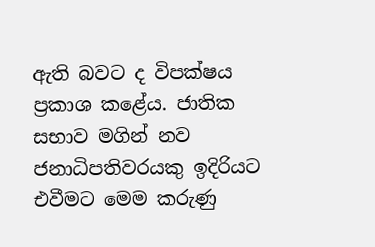ඇති බවට ද විපක්ෂය ප්‍රකාශ කළේය. ජාතික සභාව මගින් නව ජනාධිපතිවරයකු ඉදිරියට එවීමට මෙම කරුණු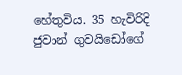හේතුවිය. 35 හැවිරිදි ජුවාන් ගුවයිඩෝගේ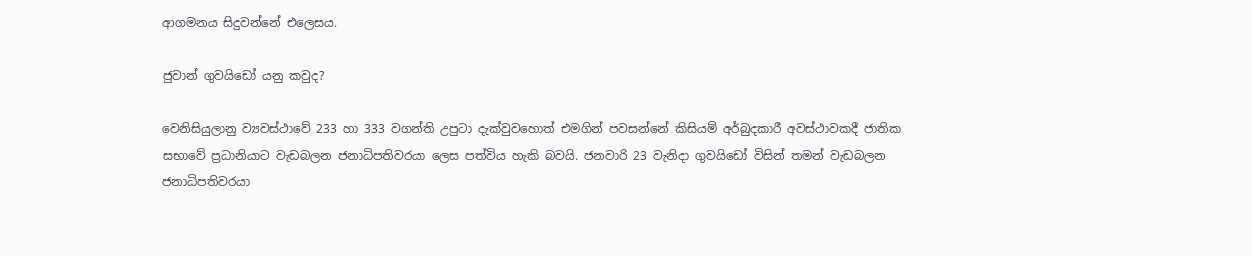ආගමනය සිදුවන්නේ එලෙසය.

ජුවාන් ගුවයිඩෝ යනු කවුද?

වෙනිසියුලානු ව්‍යවස්ථාවේ 233 හා 333 වගන්ති උපුටා දැක්වුවහොත් එමගින් පවසන්නේ කිසියම් අර්බුදකාරී අවස්ථාවකදී ජාතික සභාවේ ප්‍රධානියාට වැඩබලන ජනාධිපතිවරයා ලෙස පත්විය හැකි බවයි. ජනවාරි 23 වැනිදා ගුවයිඩෝ විසින් තමන් වැඩබලන ජනාධිපතිවරයා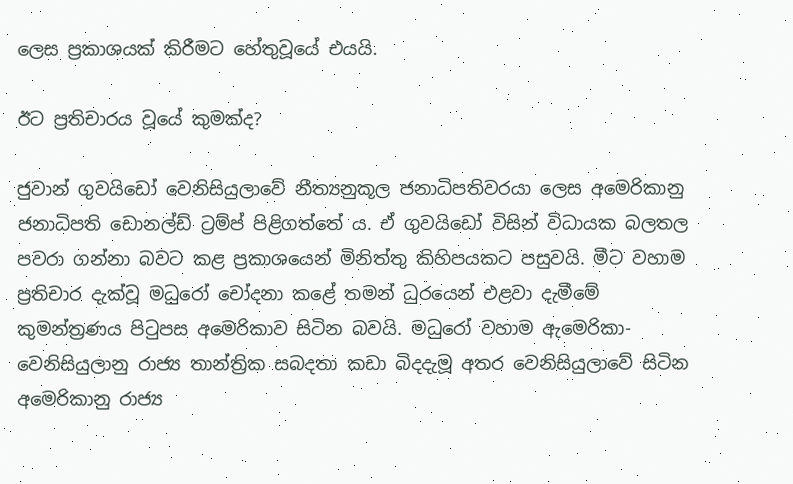ලෙස ප්‍රකාශයක් කිරීමට හේතුවූයේ එයයි.

ඊට ප්‍රතිචාරය වූයේ කුමක්ද?

ජුවාන් ගුවයිඩෝ වෙනිසියුලාවේ නීත්‍යනුකූල ජනාධිපතිවරයා ලෙස අමෙරිකානු ජනාධිපති ඩොනල්ඩ් ට්‍රම්ප් පිළිගත්තේ ය. ඒ ගුවයිඩෝ විසින් විධායක බලතල පවරා ගන්නා බවට කළ ප්‍රකාශයෙන් මිනිත්තු කිහිපයකට පසුවයි. මීට වහාම ප්‍රතිචාර දැක්වූ මධුරෝ චෝදනා කළේ තමන් ධුරයෙන් එළවා දැමීමේ කුමන්ත්‍රණය පිටුපස අමෙරිකාව සිටින බවයි. මධුරෝ වහාම ඇමෙරිකා-වෙනිසියුලානු රාජ්‍ය තාන්ත්‍රික සබදතා කඩා බිදදැමූ අතර වෙනිසියුලාවේ සිටින අමෙරිකානු රාජ්‍ය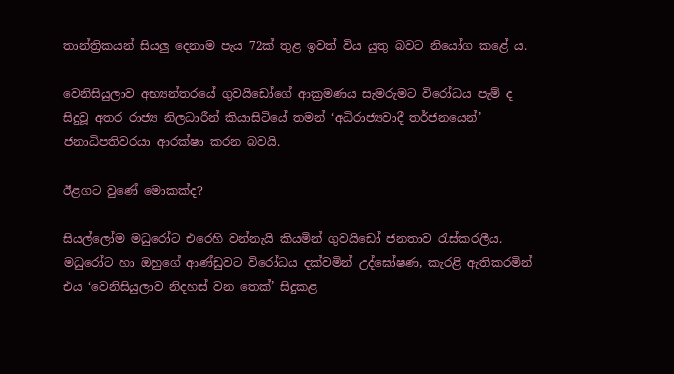තාන්ත්‍රිකයන් සියලු දෙනාම පැය 72ක් තුළ ඉවත් විය යුතු බවට නියෝග කළේ ය.

වෙනිසියුලාව අභ්‍යන්තරයේ ගුවයිඩෝගේ ආක්‍රමණය සැමරුමට විරෝධය පැම් ද සිදුවූ අතර රාජ්‍ය නිලධාරීන් කියාසිටියේ තමන් ‘අධිරාජ්‍යවාදී තර්ජනයෙන්’ ජනාධිපතිවරයා ආරක්ෂා කරන බවයි.

ඊළගට වුණේ මොකක්ද?

සියල්ලෝම මධුරෝට එරෙහි වන්නැයි කියමින් ගුවයිඩෝ ජනතාව රැස්කරලීය. මධුරෝට හා ඔහුගේ ආණ්ඩුවට විරෝධය දක්වමින් උද්ඝෝෂණ, කැරළි ඇතිකරමින් එය ‘වෙනිසියුලාව නිදහස් වන තෙක්’ සිදුකළ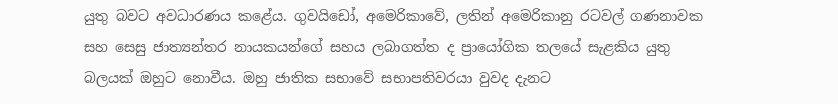යුතු බවට අවධාරණය කළේය. ගුවයිඩෝ, අමෙරිකාවේ, ලතින් අමෙරිකානු රටවල් ගණනාවක සහ සෙසු ජාත්‍යන්තර නායකයන්ගේ සහය ලබාගත්ත ද ප්‍රායෝගික තලයේ සැළකිය යුතු බලයක් ඔහුට නොවීය. ඔහු ජාතික සභාවේ සභාපතිවරයා වුවද දැනට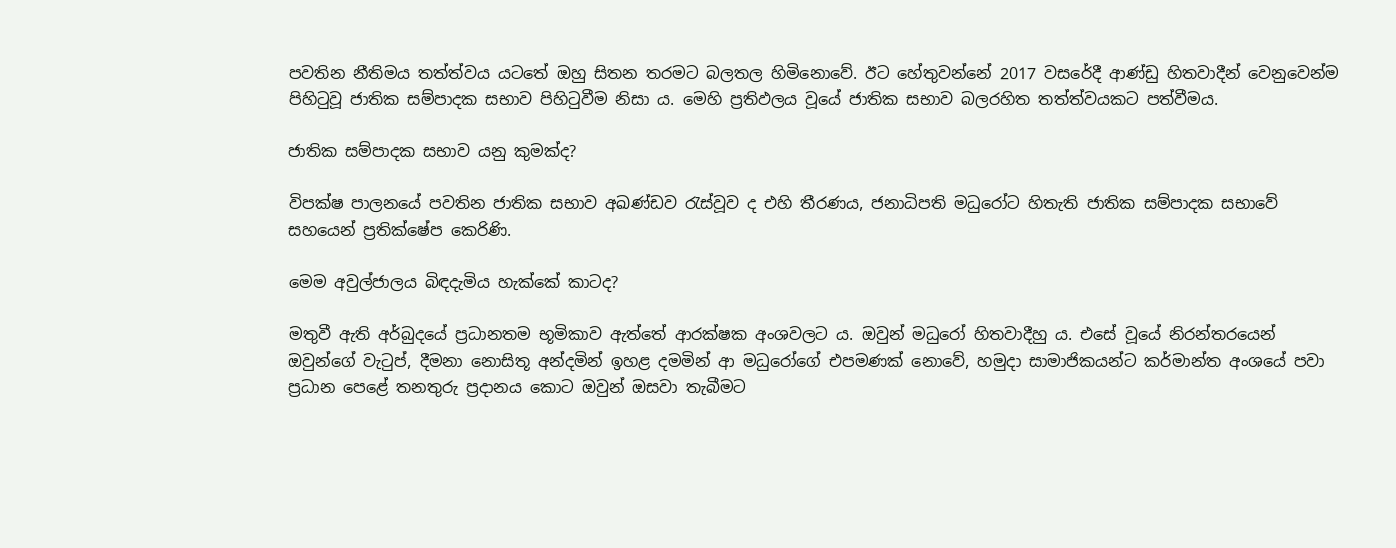පවතින නීතිමය තත්ත්වය යටතේ ඔහු සිතන තරමට බලතල හිමිනොවේ. ඊට හේතුවන්නේ 2017 වසරේදී ආණ්ඩු හිතවාදීන් වෙනුවෙන්ම පිහිටුවූ ජාතික සම්පාදක සභාව පිහිටුවීම නිසා ය. මෙහි ප්‍රතිඵලය වූයේ ජාතික සභාව බලරහිත තත්ත්වයකට පත්වීමය.

ජාතික සම්පාදක සභාව යනු කුමක්ද?

විපක්ෂ පාලනයේ පවතින ජාතික සභාව අඛණ්ඩව රැස්වූව ද එහි තීරණය, ජනාධිපති මධුරෝට හිතැති ජාතික සම්පාදක සභාවේ සහයෙන් ප්‍රතික්ෂේප කෙරිණි.

මෙම අවුල්ජාලය බිඳදැමිය හැක්කේ කාටද?

මතුවී ඇති අර්බුදයේ ප්‍රධානතම භූමිකාව ඇත්තේ ආරක්ෂක අංශවලට ය. ඔවුන් මධුරෝ හිතවාදීහු ය. එසේ වූයේ නිරන්තරයෙන් ඔවුන්ගේ වැටුප්, දීමනා නොසිතූ අන්දමින් ඉහළ දමමින් ආ මධුරෝගේ එපමණක් නොවේ, හමුදා සාමාජිකයන්ට කර්මාන්ත අංශයේ පවා ප්‍රධාන පෙළේ තනතුරු ප්‍රදානය කොට ඔවුන් ඔසවා තැබීමට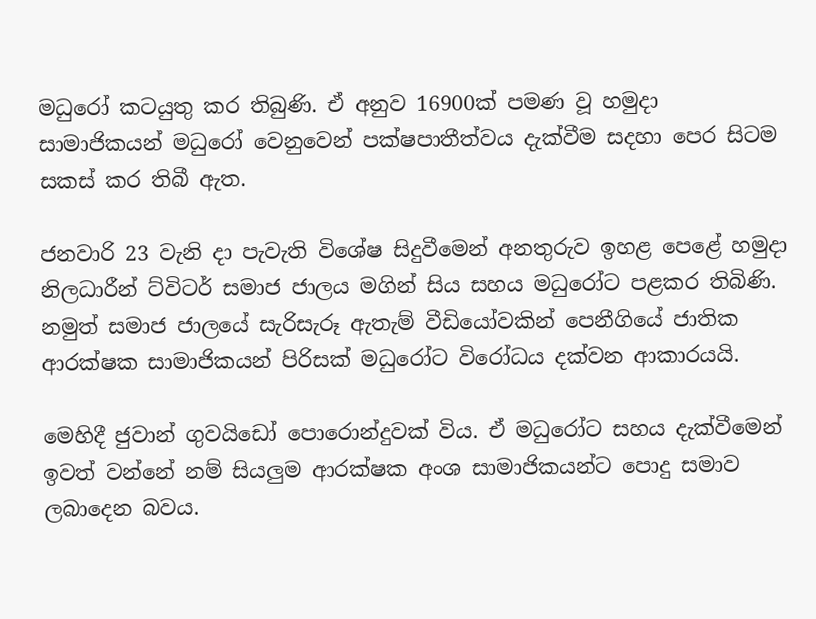මධුරෝ කටයුතු කර තිබුණි. ඒ අනුව 16900ක් පමණ වූ හමුදා සාමාජිකයන් මධුරෝ වෙනුවෙන් පක්ෂපාතීත්වය දැක්වීම සදහා පෙර සිටම සකස් කර තිබී ඇත.

ජනවාරි 23 වැනි දා පැවැති විශේෂ සිදුවීමෙන් අනතුරුව ඉහළ පෙළේ හමුදා නිලධාරීන් ට්විටර් සමාජ ජාලය මගින් සිය සහය මධුරෝට පළකර තිබිණි. නමුත් සමාජ ජාලයේ සැරිසැරූ ඇතැම් වීඩියෝවකින් පෙනීගියේ ජාතික ආරක්ෂක සාමාජිකයන් පිරිසක් මධුරෝට විරෝධය දක්වන ආකාරයයි.

මෙහිදී ජුවාන් ගුවයිඩෝ පොරොන්දුවක් විය. ඒ මධුරෝට සහය දැක්වීමෙන් ඉවත් වන්නේ නම් සියලුම ආරක්ෂක අංශ සාමාජිකයන්ට පොදු සමාව ලබාදෙන බවය.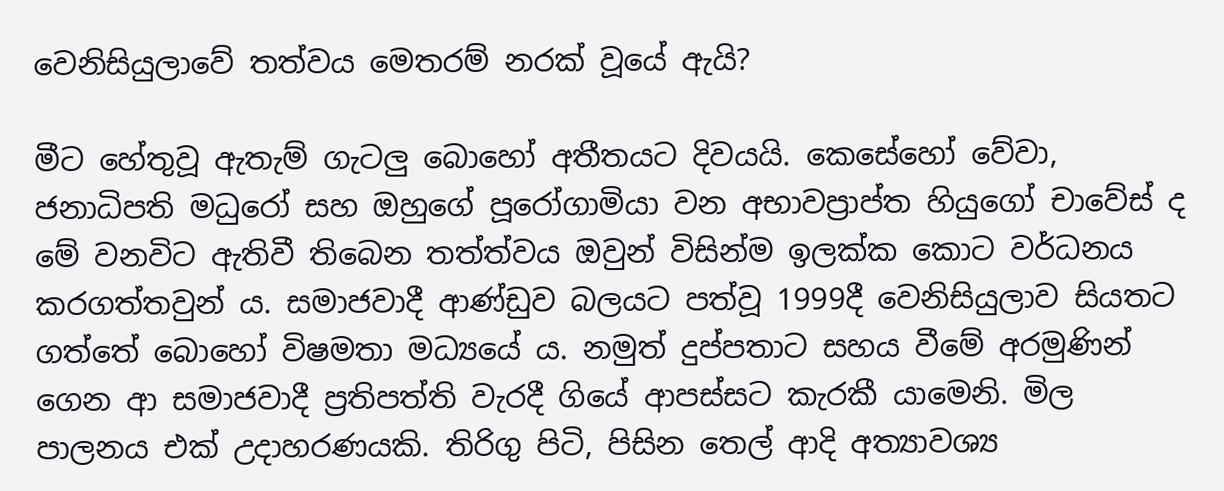වෙනිසියුලාවේ තත්වය මෙතරම් නරක් වූයේ ඇයි?

මීට හේතුවූ ඇතැම් ගැටලු බොහෝ අතීතයට දිවයයි. කෙසේහෝ වේවා, ජනාධිපති මධුරෝ සහ ඔහුගේ පූරෝගාමියා වන අභාවප්‍රාප්ත හියුගෝ චාවේස් ද මේ වනවිට ඇතිවී තිබෙන තත්ත්වය ඔවුන් විසින්ම ඉලක්ක කොට වර්ධනය කරගත්තවුන් ය. සමාජවාදී ආණ්ඩුව බලයට පත්වූ 1999දී වෙනිසියුලාව සියතට ගත්තේ බොහෝ විෂමතා මධ්‍යයේ ය. නමුත් දුප්පතාට සහය වීමේ අරමුණින් ගෙන ආ සමාජවාදී ප්‍රතිපත්ති වැරදී ගියේ ආපස්සට කැරකී යාමෙනි. මිල පාලනය එක් උදාහරණයකි. තිරිගු පිටි, පිසින තෙල් ආදි අත්‍යාවශ්‍ය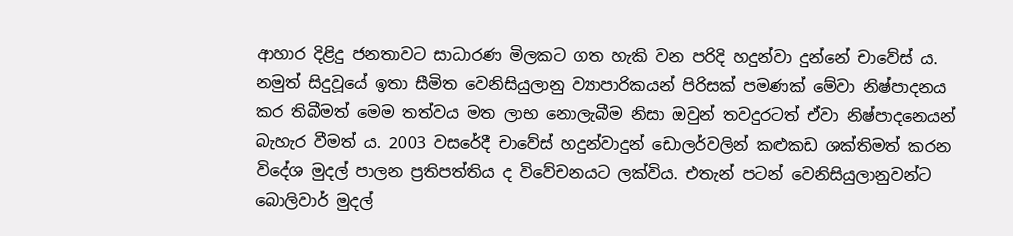ආහාර දිළිදු ජනතාවට සාධාරණ මිලකට ගත හැකි වන පරිදි හදුන්වා දුන්නේ චාවේස් ය. නමුත් සිදුවූයේ ඉතා සීමිත වෙනිසියුලානු ව්‍යාපාරිකයන් පිරිසක් පමණක් මේවා නිෂ්පාදනය කර තිබීමත් මෙම තත්වය මත ලාභ නොලැබීම නිසා ඔවුන් තවදුරටත් ඒවා නිෂ්පාදනෙයන් බැහැර වීමත් ය. 2003 වසරේදී චාවේස් හදුන්වාදුන් ඩොලර්වලින් කළුකඩ ශක්තිමත් කරන විදේශ මුදල් පාලන ප්‍රතිපත්තිය ද විවේචනයට ලක්විය. එතැන් පටන් වෙනිසියුලානුවන්ට බොලිවාර් මුදල්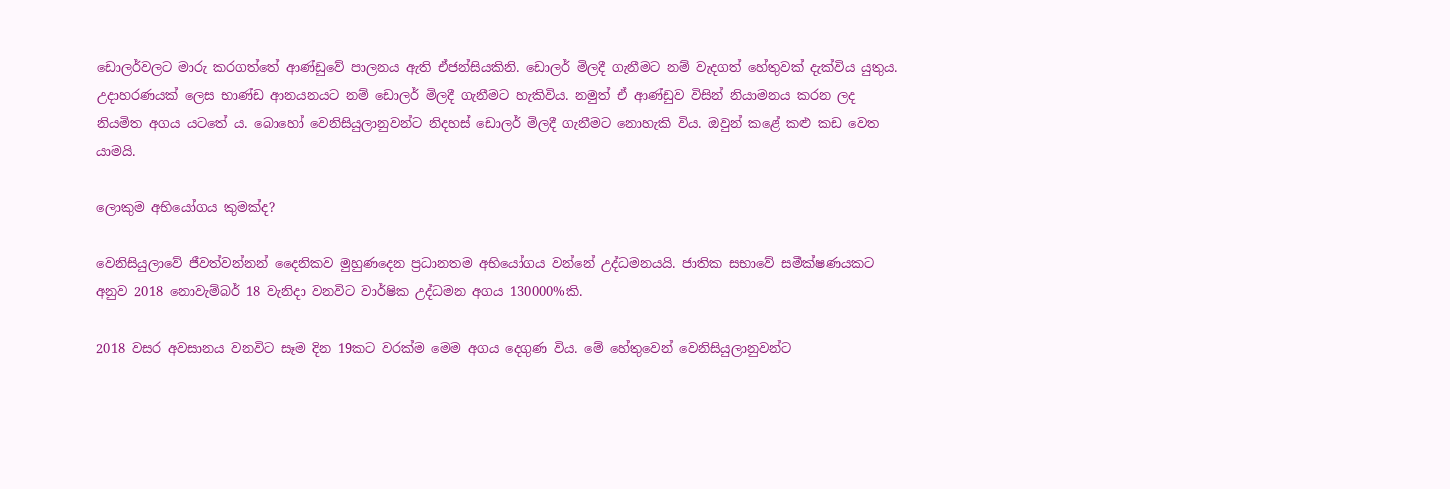ඩොලර්වලට මාරු කරගත්තේ ආණ්ඩුවේ පාලනය ඇති ඒජන්සියකිනි. ඩොලර් මිලදී ගැනීමට නම් වැදගත් හේතුවක් දැක්විය යුතුය. උදාහරණයක් ලෙස භාණ්ඩ ආනයනයට නම් ඩොලර් මිලදී ගැනීමට හැකිවිය. නමුත් ඒ ආණ්ඩුව විසින් නියාමනය කරන ලද නියමිත අගය යටතේ ය. බොහෝ වෙනිසියුලානුවන්ට නිදහස් ඩොලර් මිලදී ගැනීමට නොහැකි විය. ඔවුන් කළේ කළු කඩ වෙත යාමයි.

ලොකුම අභියෝගය කුමක්ද?

වෙනිසියුලාවේ ජීවත්වන්නන් දෛනිකව මුහුණදෙන ප්‍රධානතම අභියෝගය වන්නේ උද්ධමනයයි. ජාතික සභාවේ සමීක්ෂණයකට අනුව 2018 නොවැම්බර් 18 වැනිදා වනවිට වාර්ෂික උද්ධමන අගය 130000%කි.

2018 වසර අවසානය වනවිට සෑම දින 19කට වරක්ම මෙම අගය දෙගුණ විය. මේ හේතුවෙන් වෙනිසියුලානුවන්ට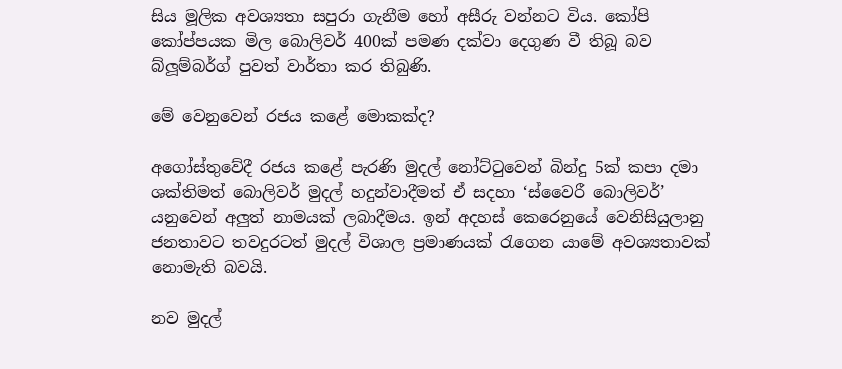සිය මූලික අවශ්‍යතා සපුරා ගැනීම හෝ අසීරු වන්නට විය. කෝපි කෝප්පයක මිල බොලිවර් 400ක් පමණ දක්වා දෙගුණ වී තිබූ බව බ්ලූම්බර්ග් පුවත් වාර්තා කර තිබුණි.

මේ වෙනුවෙන් රජය කළේ මොකක්ද?

අගෝස්තුවේදී රජය කළේ පැරණි මුදල් නෝට්ටුවෙන් බින්දු 5ක් කපා දමා ශක්තිමත් බොලිවර් මුදල් හදුන්වාදීමත් ඒ සදහා ‘ස්වෛරී බොලිවර්’ යනුවෙන් අලුත් නාමයක් ලබාදීමය. ඉන් අදහස් කෙරෙනුයේ වෙනිසියුලානු ජනතාවට තවදුරටත් මුදල් විශාල ප්‍රමාණයක් රැගෙන යාමේ අවශ්‍යතාවක් නොමැති බවයි.

නව මුදල්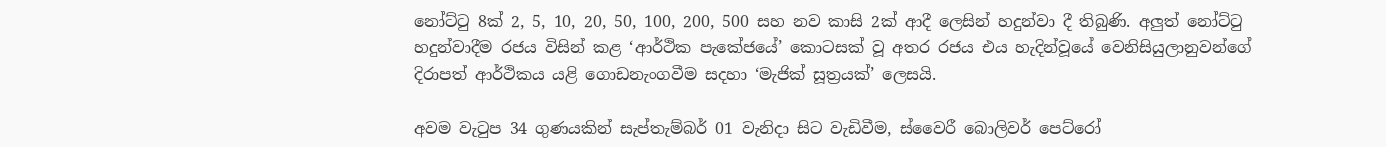නෝට්ටු 8ක් 2, 5, 10, 20, 50, 100, 200, 500 සහ නව කාසි 2ක් ආදී ලෙසින් හදුන්වා දී තිබුණි. අලුත් නෝට්ටු හදුන්වාදීම රජය විසින් කළ ‘ආර්ථික පැකේජයේ’ කොටසක් වූ අතර රජය එය හැදින්වූයේ වෙනිසියුලානුවන්ගේ දිරාපත් ආර්ථිකය යළි ගොඩනැංගවීම සදහා ‘මැජික් සූත්‍රයක්’ ලෙසයි.

අවම වැටුප 34 ගුණයකින් සැප්තැම්බර් 01 වැනිදා සිට වැඩිවීම, ස්වෛරී බොලිවර් පෙට්රෝ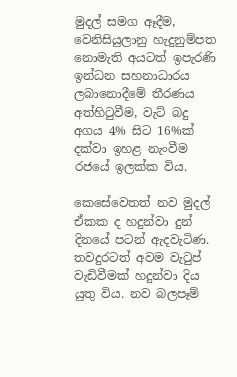මුදල් සමග ඈදීම, වෙනිසියුලානු හැදුනුම්පත නොමැති අයටත් ඉපැරණි ඉන්ධන සහනාධාරය ලබානොදීමේ තීරණය අත්හිටුවීම, වැට් බදු අගය 4% සිට 16%ක් දක්වා ඉහළ නැංවීම රජයේ ඉලක්ක විය.

කෙසේවෙතත් නව මුදල් ඒකක ද හදුන්වා දුන් දිනයේ පටන් ඇදවැටිණ. තවදුරටත් අවම වැටුප් වැඩිවීමක් හදුන්වා දිය යුතු විය. නව බලපෑම්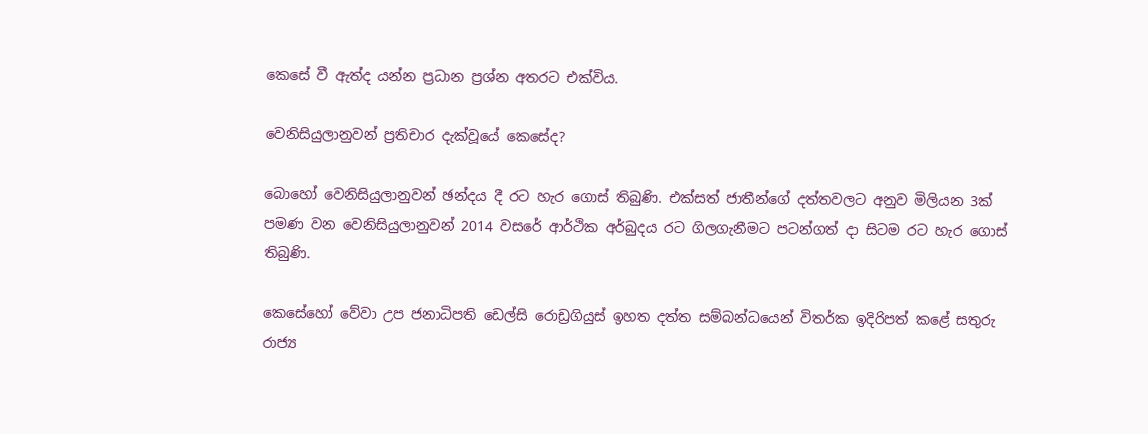කෙසේ වී ඇත්ද යන්න ප්‍රධාන ප්‍රශ්න අතරට එක්විය.

වෙනිසියුලානුවන් ප්‍රතිචාර දැක්වූයේ කෙසේද?

බොහෝ වෙනිසියුලානුවන් ඡන්දය දී රට හැර ගොස් තිබුණි. එක්සත් ජාතීන්ගේ දත්තවලට අනුව මිලියන 3ක් පමණ වන වෙනිසියුලානුවන් 2014 වසරේ ආර්ථික අර්බුදය රට ගිලගැනීමට පටන්ගත් දා සිටම රට හැර ගොස් තිබුණි.

කෙසේහෝ වේවා උප ජනාධිපති ඩෙල්සි රොඩ්‍රගියුස් ඉහත දත්ත සම්බන්ධයෙන් විතර්ක ඉදිරිපත් කළේ සතුරු රාජ්‍ය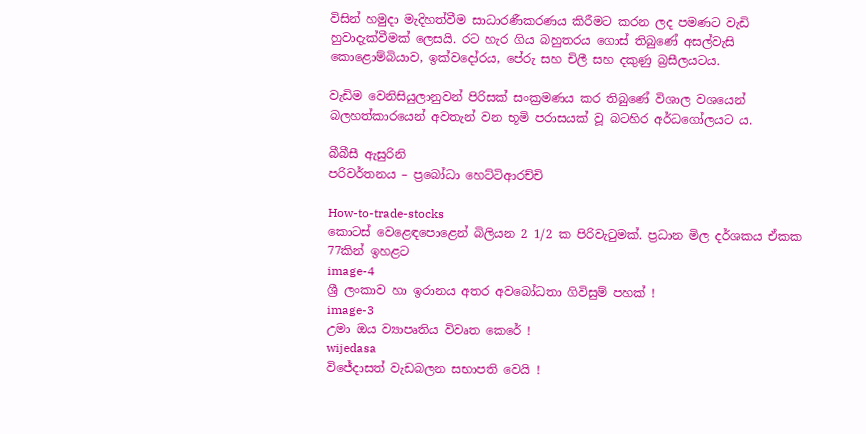විසින් හමුදා මැදිහත්වීම සාධාරණීකරණය කිරීමට කරන ලද පමණට වැඩි හුවාදැක්වීමක් ලෙසයි. රට හැර ගිය බහුතරය ගොස් තිබුණේ අසල්වැසි කොළොම්බියාව, ඉක්වදෝරය, පේරු සහ චිලී සහ දකුණු බ්‍රසීලයටය.

වැඩිම වෙනිසියුලානුවන් පිරිසක් සංක්‍රමණය කර තිබුණේ විශාල වශයෙන් බලහත්කාරයෙන් අවතැන් වන භූමි පරාසයක් වූ බටහිර අර්ධගෝලයට ය.

බීබීසී ඇසුරිනි
පරිවර්තනය – ප්‍රබෝධා හෙට්ටිආරච්චි

How-to-trade-stocks
කොටස් වෙළෙඳපොළෙන් බිලියන 2 1/2 ක පිරිවැටුමක්. ප්‍රධාන මිල දර්ශකය ඒකක 77කින් ඉහළට
image-4
ශ්‍රී ලංකාව හා ඉරානය අතර අවබෝධතා ගිවිසුම් පහක් !
image-3
උමා ඔය ව්‍යාපෘතිය විවෘත කෙරේ !
wijedasa
විජේදාසත් වැඩබලන සභාපති වෙයි !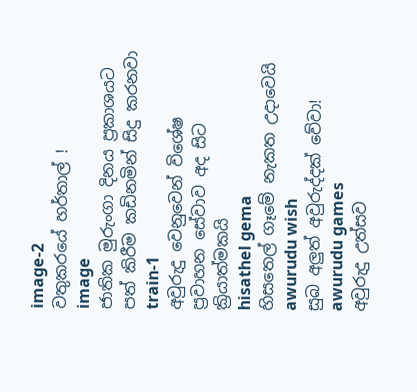image-2
වතුකරයේ හර්තාල් !
image
ජාතික මුරුංගා දිනය ප්‍රකාශයට පත් කිරීම කඩිනමින් සිදු කරනවා
train-1
අවුරුදු වෙනුවෙන් විශේෂ ප්‍රවාහන සේවාව අද සිට ක්‍රියාත්මකයි
hisathel gema
හිසතෙල් ගෑමේ නැකත උදාවෙයි
awurudu wish
සුබ අලුත් අවුරුද්දක් වේවා!
awurudu games
අවුරුදු උත්සව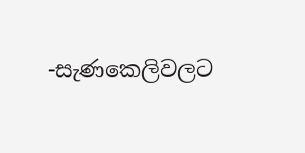-සැණකෙලිවලට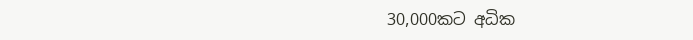30,000කට අධික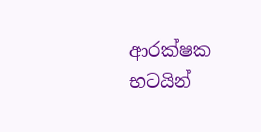ආරක්ෂක භටයින්